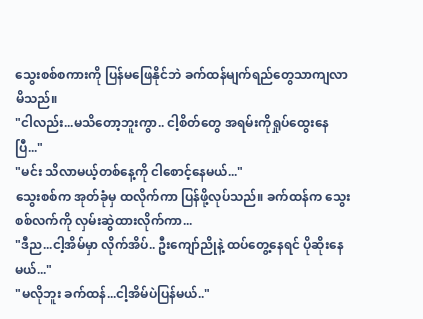သွေးစစ်စကားကို ပြန်မဖြေနိုင်ဘဲ ခက်ထန်မျက်ရည်တွေသာကျလာမိသည်။
"ငါလည်း...မသိတော့ဘူးကွာ.. ငါ့စိတ်တွေ အရမ်းကိုရှုပ်ထွေးနေပြီ..."
"မင်း သိလာမယ့်တစ်နေ့ကို ငါစောင့်နေမယ်..."
သွေးစစ်က အုတ်ခုံမှ ထလိုက်ကာ ပြန်ဖို့လုပ်သည်။ ခက်ထန်က သွေးစစ်လက်ကို လှမ်းဆွဲထားလိုက်ကာ...
"ဒီည...ငါ့အိမ်မှာ လိုက်အိပ်.. ဦးကျော်ညိုနဲ့ ထပ်တွေ့နေရင် ပိုဆိုးနေမယ်..."
"မလိုဘူး ခက်ထန်...ငါ့အိမ်ပဲပြန်မယ်.."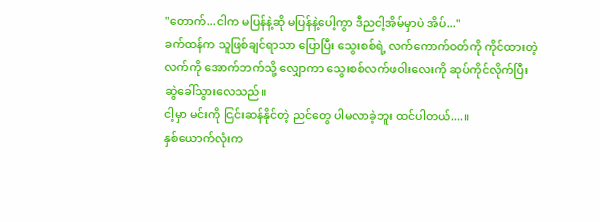"တောက်...ငါက မပြန်နဲ့ဆို မပြန်နဲ့ပေါ့ကွာ ဒီညငါ့အိမ်မှာပဲ အိပ်..."
ခက်ထန်က သူဖြစ်ချင်ရာသာ ပြောပြီး သွေးစစ်ရဲ့ လက်ကောက်ဝတ်ကို ကိုင်ထားတဲ့ လက်ကို အောက်ဘက်သို့ လျှောကာ သွေးစစ်လက်ဖဝါးလေးကို ဆုပ်ကိုင်လိုက်ပြီး ဆွဲခေါ်သွားလေသည်။
ငါ့မှာ မင်းကို ငြင်းဆန်နိုင်တဲ့ ညင်တွေ ပါမလာခဲ့ဘူး ထင်ပါတယ်....။
နှစ်ယောက်လုံးက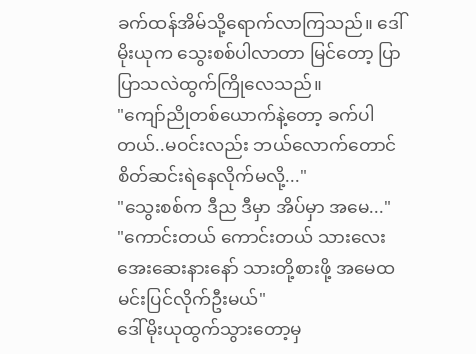ခက်ထန်အိမ်သို့ရောက်လာကြသည်။ ဒေါ်မိုးယုက သွေးစစ်ပါလာတာ မြင်တော့ ပြာပြာသလဲထွက်ကြိုလေသည်။
"ကျော်ညိုတစ်ယောက်နဲ့တော့ ခက်ပါတယ်..မဝင်းလည်း ဘယ်လောက်တောင် စိတ်ဆင်းရဲနေလိုက်မလို့..."
"သွေးစစ်က ဒီည ဒီမှာ အိပ်မှာ အမေ..."
"ကောင်းတယ် ကောင်းတယ် သားလေး အေးဆေးနားနော် သားတို့စားဖို့ အမေထမင်းပြင်လိုက်ဦးမယ်"
ဒေါ်မိုးယုထွက်သွားတော့မှ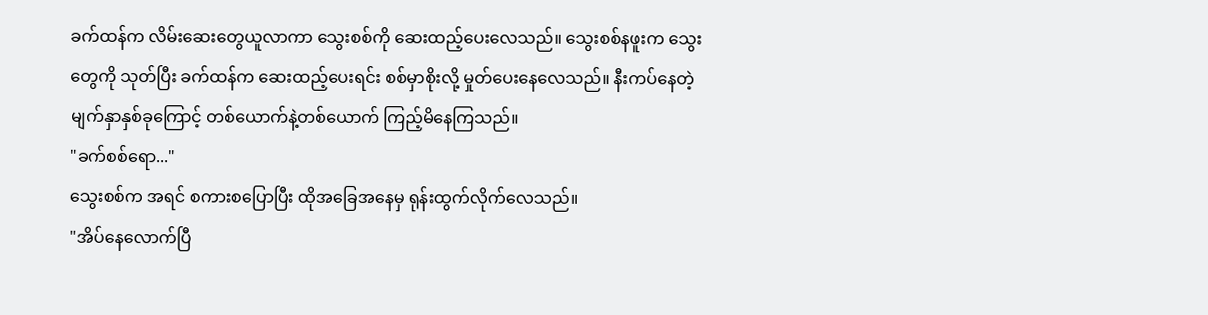ခက်ထန်က လိမ်းဆေးတွေယူလာကာ သွေးစစ်ကို ဆေးထည့်ပေးလေသည်။ သွေးစစ်နဖူးက သွေးတွေကို သုတ်ပြီး ခက်ထန်က ဆေးထည့်ပေးရင်း စစ်မှာစိုးလို့ မှုတ်ပေးနေလေသည်။ နီးကပ်နေတဲ့ မျက်နှာနှစ်ခုကြောင့် တစ်ယောက်နဲ့တစ်ယောက် ကြည့်မိနေကြသည်။
"ခက်စစ်ရော..."
သွေးစစ်က အရင် စကားစပြောပြီး ထိုအခြေအနေမှ ရုန်းထွက်လိုက်လေသည်။
"အိပ်နေလောက်ပြီ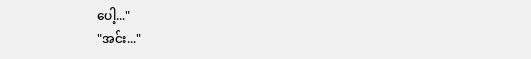ပေါ့..."
"အင်း..."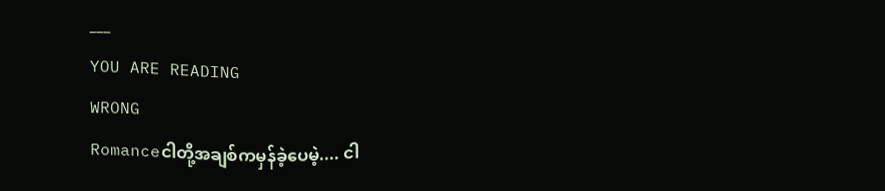___
YOU ARE READING
WRONG
Romanceငါတို့အချစ်ကမှန်ခဲ့ပေမဲ့.... ငါ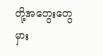တို့အတွေးတွေမှား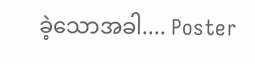ခဲ့သောအခါ.... Poster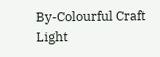By-Colourful Craft Light